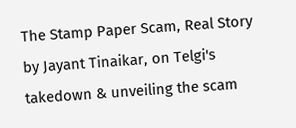The Stamp Paper Scam, Real Story by Jayant Tinaikar, on Telgi's takedown & unveiling the scam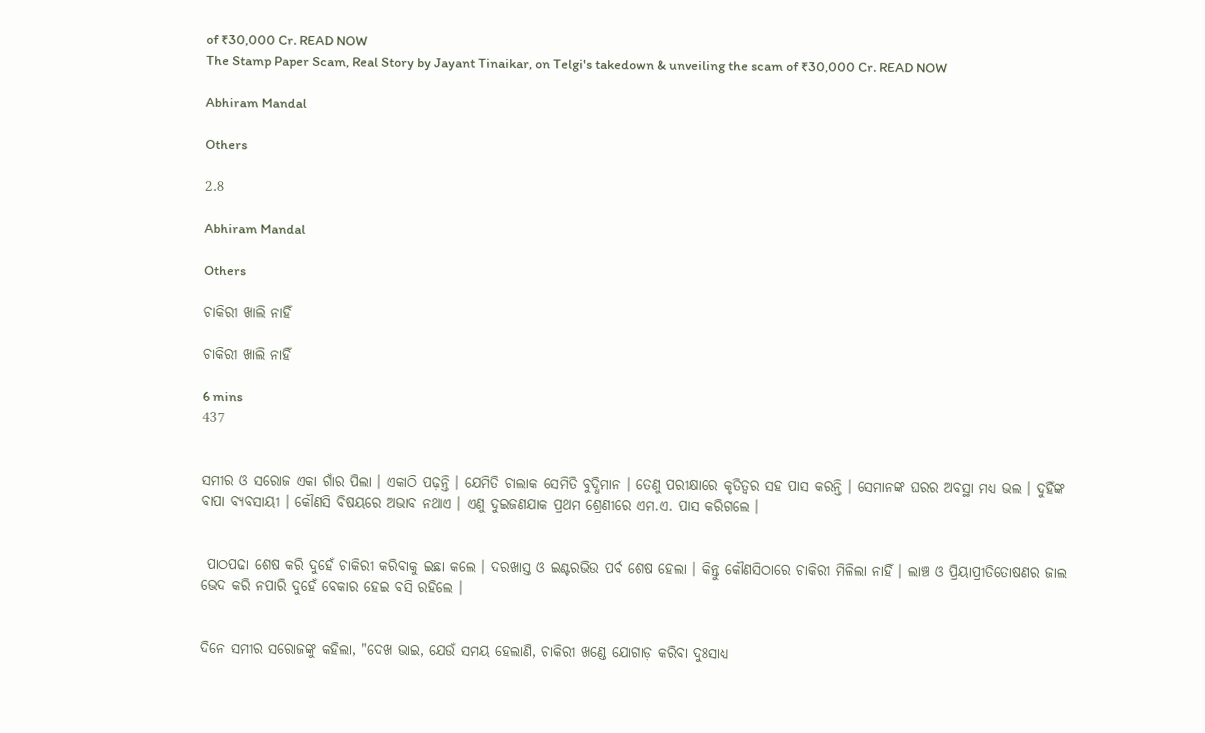of ₹30,000 Cr. READ NOW
The Stamp Paper Scam, Real Story by Jayant Tinaikar, on Telgi's takedown & unveiling the scam of ₹30,000 Cr. READ NOW

Abhiram Mandal

Others

2.8

Abhiram Mandal

Others

ଚାକିରୀ ଖାଲି ନାହିଁ

ଚାକିରୀ ଖାଲି ନାହିଁ

6 mins
437


ସମୀର ଓ ସରୋଜ ଏକା ଗାଁର ପିଲା । ଏକାଠି ପଢ଼ନ୍ତି । ଯେମିତି ଚାଲାକ ସେମିତି ବୁଦ୍ଧିମାନ । ତେଣୁ ପରୀକ୍ଷାରେ କୃତିତ୍ୱର ସହ ପାସ କରନ୍ତି । ସେମାନଙ୍କ ଘରର ଅବସ୍ଥା ମଧ୍ୟ ଭଲ । ଦୁହିଁଙ୍କ ବାପା ବ୍ୟବସାୟୀ । କୌଣସି ବିଷୟରେ ଅଭାବ ନଥାଏ । ଏଣୁ ଦୁଇଜଣଯାକ ପ୍ରଥମ ଶ୍ରେଣୀରେ ଏମ.ଏ. ପାସ କରିଗଲେ ।


 ପାଠପଢା ଶେଷ କରି ଦୁହେଁ ଚାକିରୀ କରିବାକୁ ଇଛା କଲେ । ଦରଖାସ୍ତ ଓ ଇଣ୍ଟରଭିଉ ପର୍ବ ଶେଷ ହେଲା । କିନ୍ତୁ କୌଣସିଠାରେ ଚାକିରୀ ମିଳିଲା ନାହିଁ । ଲାଞ୍ଚ ଓ ପ୍ରିୟାପ୍ରୀତିତୋଷଣର ଜାଲ ଭେଦ କରି ନପାରି ଦୁହେଁ ବେକାର ହେଇ ବସି ରହିଲେ ।


ଦିନେ ସମୀର ସରୋଜଙ୍କୁ କହିଲା, "ଦେଖ ଭାଇ, ଯେଉଁ ସମୟ ହେଲାଣି, ଚାକିରୀ ଖଣ୍ଡେ ଯୋଗାଡ଼ କରିବା ଦୁଃସାଧ୍ୟ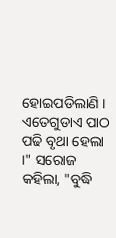ହୋଇପଡିଲାଣି । ଏତେଗୁଡାଏ ପାଠ ପଢି ବୃଥା ହେଲା ।" ସରୋଜ କହିଲା, "ବୁଦ୍ଧି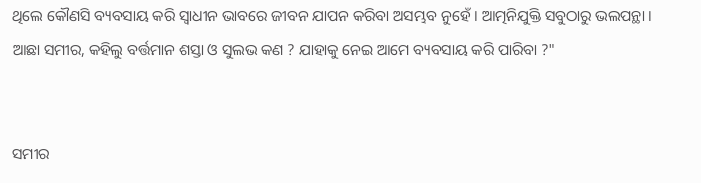ଥିଲେ କୌଣସି ବ୍ୟବସାୟ କରି ସ୍ୱାଧୀନ ଭାବରେ ଜୀବନ ଯାପନ କରିବା ଅସମ୍ଭବ ନୁହେଁ । ଆତ୍ମନିଯୁକ୍ତି ସବୁଠାରୁ ଭଲପନ୍ଥା । ଆଛା ସମୀର, କହିଲୁ ବର୍ତ୍ତମାନ ଶସ୍ତା ଓ ସୁଲଭ କଣ ? ଯାହାକୁ ନେଇ ଆମେ ବ୍ୟବସାୟ କରି ପାରିବା ?"


ସମୀର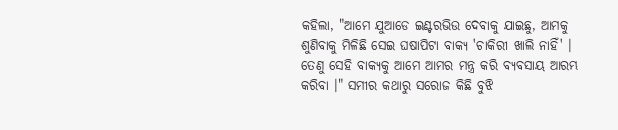କହିଲା, "ଆମେ ଯୁଆଡେ ଇଣ୍ଟରଭିଉ ଦେବାକୁ ଯାଇଛୁ, ଆମକୁ ଶୁଣିବାକୁ ମିଳିଛି ସେଇ ଘଷାପିଟା ବାକ୍ୟ 'ଚାକିରୀ ଖାଲି ନାହିଁ' । ତେଣୁ ସେହି ବାକ୍ୟକୁ ଆମେ ଆମର ମନ୍ତ୍ର କରି ବ୍ୟବସାୟ ଆରମ୍ଭ କରିବା ।" ସମୀର କଥାରୁ ସରୋଜ କିଛି ବୁଝି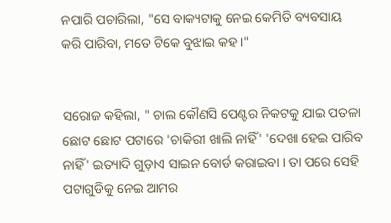ନପାରି ପଚାରିଲା, "ସେ ବାକ୍ୟଟାକୁ ନେଇ କେମିତି ବ୍ୟବସାୟ କରି ପାରିବା, ମତେ ଟିକେ ବୁଝାଇ କହ ।"


ସରୋଜ କହିଲା, " ଚାଲ କୌଣସି ପେଣ୍ଟର ନିକଟକୁ ଯାଇ ପତଳା ଛୋଟ ଛୋଟ ପଟାରେ 'ଚାକିରୀ ଖାଲି ନାହିଁ' 'ଦେଖା ହେଇ ପାରିବ ନାହିଁ' ଇତ୍ୟାଦି ଗୁଡ଼ାଏ ସାଇନ ବୋର୍ଡ କରାଇବା । ତା ପରେ ସେହି ପଟାଗୁଡିକୁ ନେଇ ଆମର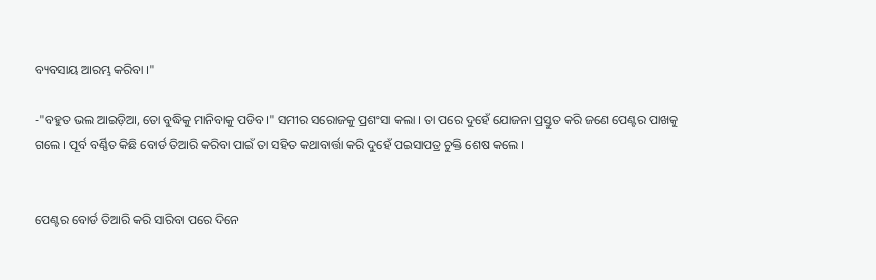ବ୍ୟବସାୟ ଆରମ୍ଭ କରିବା ।"

-"ବହୁତ ଭଲ ଆଇଡ଼ିଆ, ତୋ ବୁଦ୍ଧିକୁ ମାନିବାକୁ ପଡିବ ।" ସମୀର ସରୋଜକୁ ପ୍ରଶଂସା କଲା । ତା ପରେ ଦୁହେଁ ଯୋଜନା ପ୍ରସ୍ତୁତ କରି ଜଣେ ପେଣ୍ଟର ପାଖକୁ ଗଲେ । ପୂର୍ବ ବର୍ଣ୍ଣିତ କିଛି ବୋର୍ଡ ତିଆରି କରିବା ପାଇଁ ତା ସହିତ କଥାବାର୍ତ୍ତା କରି ଦୁହେଁ ପଇସାପତ୍ର ଚୁକ୍ତି ଶେଷ କଲେ ।


ପେଣ୍ଟର ବୋର୍ଡ ତିଆରି କରି ସାରିବା ପରେ ଦିନେ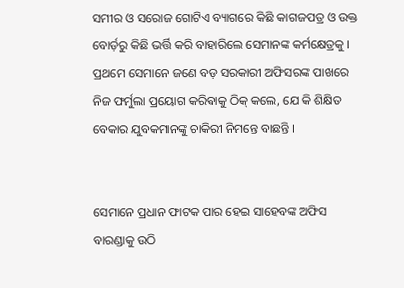ସମୀର ଓ ସରୋଜ ଗୋଟିଏ ବ୍ୟାଗରେ କିଛି କାଗଜପତ୍ର ଓ ଉକ୍ତ ବୋର୍ଡ଼ରୁ କିଛି ଭର୍ତ୍ତି କରି ବାହାରିଲେ ସେମାନଙ୍କ କର୍ମକ୍ଷେତ୍ରକୁ । ପ୍ରଥମେ ସେମାନେ ଜଣେ ବଡ଼ ସରକାରୀ ଅଫିସରଙ୍କ ପାଖରେ ନିଜ ଫର୍ମୁଲା ପ୍ରୟୋଗ କରିଵାକୁ ଠିକ୍ କଲେ, ଯେ କି ଶିକ୍ଷିତ ବେକାର ଯୁବକମାନଙ୍କୁ ଚାକିରୀ ନିମନ୍ତେ ବାଛନ୍ତି ।


ସେମାନେ ପ୍ରଧାନ ଫାଟକ ପାର ହେଇ ସାହେବଙ୍କ ଅଫିସ ବାରଣ୍ଡାକୁ ଉଠି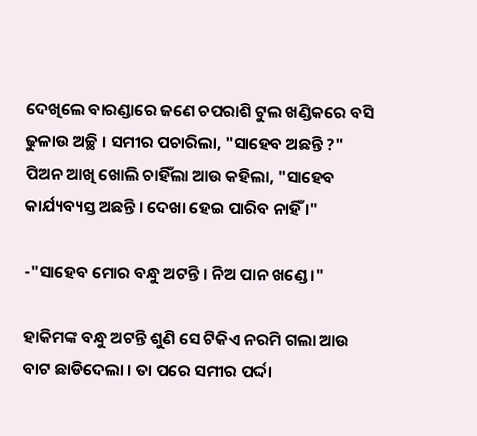ଦେଖିଲେ ବାରଣ୍ଡାରେ ଜଣେ ଚପରାଶି ଟୁଲ ଖଣ୍ଡିକରେ ବସି ଢୁଳାଉ ଅଚ୍ଛି । ସମୀର ପଚାରିଲା, "ସାହେବ ଅଛନ୍ତି ?" ପିଅନ ଆଖି ଖୋଲି ଚାହିଁଲା ଆଉ କହିଲା, "ସାହେବ କାର୍ଯ୍ୟବ୍ୟସ୍ତ ଅଛନ୍ତି । ଦେଖା ହେଇ ପାରିବ ନାହିଁ ।"

-"ସାହେବ ମୋର ବନ୍ଧୁ ଅଟନ୍ତି । ନିଅ ପାନ ଖଣ୍ଡେ ।"

ହାକିମଙ୍କ ବନ୍ଧୁ ଅଟନ୍ତି ଶୁଣି ସେ ଟିକିଏ ନରମି ଗଲା ଆଉ ବାଟ ଛାଡିଦେଲା । ତା ପରେ ସମୀର ପର୍ଦ୍ଦା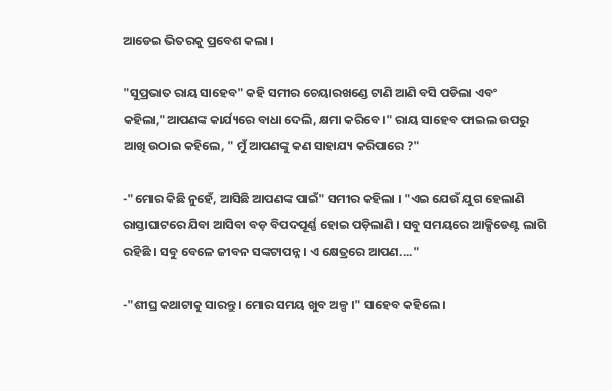ଆଡେଇ ଭିତରକୁ ପ୍ରବେଶ କଲା ।

"ସୁପ୍ରଭାତ ରାୟ ସାହେବ" କହି ସମୀର ଚେୟାରଖଣ୍ଡେ ଟାଣି ଆଣି ବସି ପଡିଲା ଏବଂ କହିଲା,"ଆପଣଙ୍କ କାର୍ଯ୍ୟରେ ବାଧା ଦେଲି, କ୍ଷମା କରିବେ ।" ରାୟ ସାହେବ ଫାଇଲ ଉପରୁ ଆଖି ଉଠାଇ କହିଲେ, " ମୁଁ ଆପଣଙ୍କୁ କଣ ସାହାଯ୍ୟ କରିପାରେ ?"

-"ମୋର କିଛି ନୁହେଁ, ଆସିଛି ଆପଣଙ୍କ ପାଇଁ" ସମୀର କହିଲା । "ଏଇ ଯେଉଁ ଯୁଗ ହେଲାଣି ରାସ୍ତାଘାଟରେ ଯିବା ଆସିବା ବଡ଼ ବିପଦପୂର୍ଣ୍ଣ ହୋଇ ପଡ଼ିଲାଣି । ସବୁ ସମୟରେ ଆକ୍ସିଡେଣ୍ଟ ଲାଗି ରହିଛି । ସବୁ ବେଳେ ଜୀବନ ସଙ୍କଟାପନ୍ନ । ଏ କ୍ଷେତ୍ରରେ ଆପଣ...."

-"ଶୀଘ୍ର କଥାଟାକୁ ସାରନ୍ତୁ । ମୋର ସମୟ ଖୁବ ଅଳ୍ପ ।" ସାହେବ କହିଲେ ।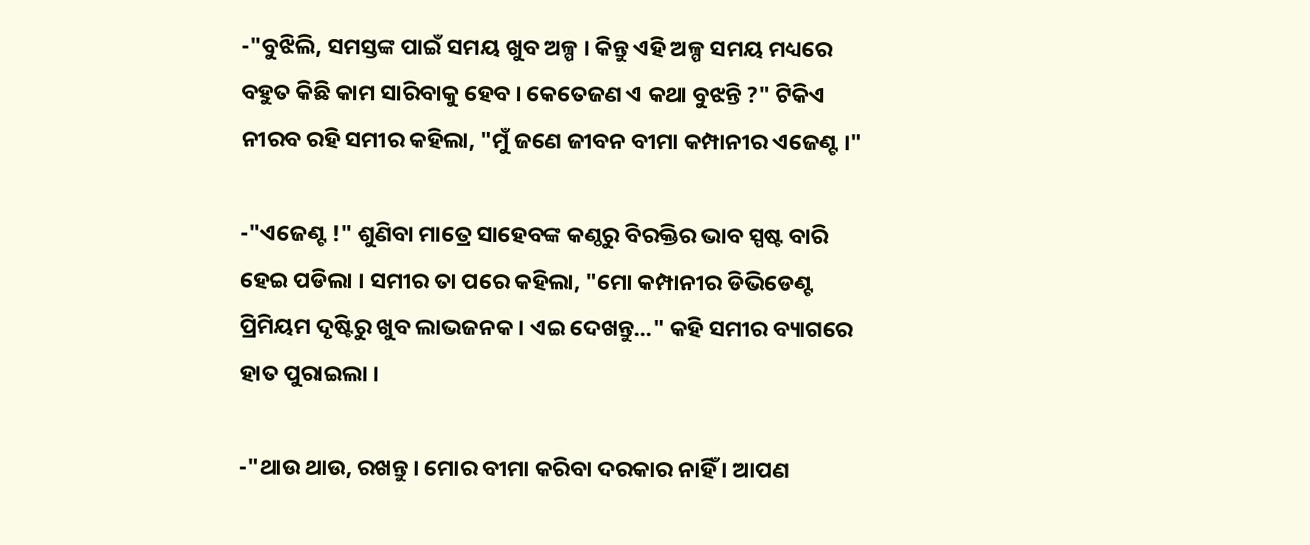-"ବୁଝିଲି, ସମସ୍ତଙ୍କ ପାଇଁ ସମୟ ଖୁବ ଅଳ୍ପ । କିନ୍ତୁ ଏହି ଅଳ୍ପ ସମୟ ମଧ୍ୟରେ ବହୁତ କିଛି କାମ ସାରିବାକୁ ହେବ । କେତେଜଣ ଏ କଥା ବୁଝନ୍ତି ?" ଟିକିଏ ନୀରବ ରହି ସମୀର କହିଲା, "ମୁଁ ଜଣେ ଜୀବନ ବୀମା କମ୍ପାନୀର ଏଜେଣ୍ଟ ।"

-"ଏଜେଣ୍ଟ !" ଶୁଣିବା ମାତ୍ରେ ସାହେବଙ୍କ କଣ୍ଠରୁ ବିରକ୍ତିର ଭାବ ସ୍ପଷ୍ଟ ବାରି ହେଇ ପଡିଲା । ସମୀର ତା ପରେ କହିଲା, "ମୋ କମ୍ପାନୀର ଡିଭିଡେଣ୍ଟ ପ୍ରିମିୟମ ଦୃଷ୍ଟିରୁ ଖୁବ ଲାଭଜନକ । ଏଇ ଦେଖନ୍ତୁ..." କହି ସମୀର ବ୍ୟାଗରେ ହାତ ପୁରାଇଲା ।

-"ଥାଉ ଥାଉ, ରଖନ୍ତୁ । ମୋର ବୀମା କରିବା ଦରକାର ନାହିଁ । ଆପଣ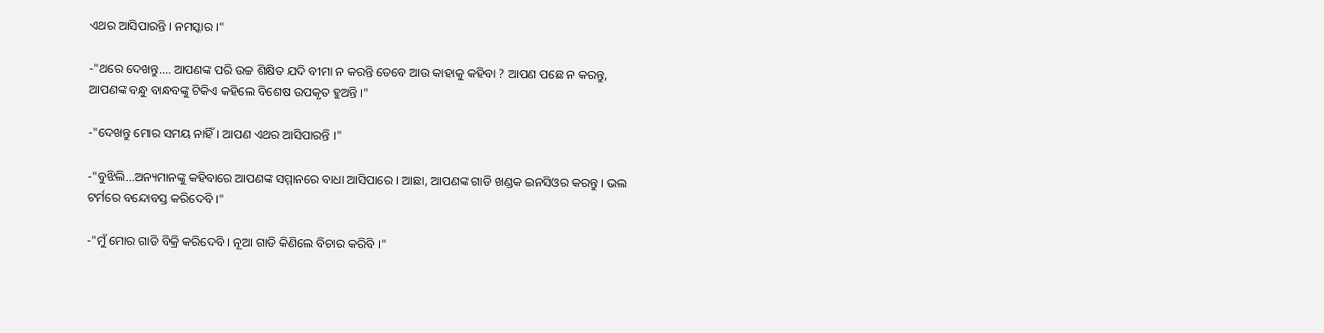ଏଥର ଆସିପାରନ୍ତି । ନମସ୍କାର ।"

-"ଥରେ ଦେଖନ୍ତୁ.... ଆପଣଙ୍କ ପରି ଉଚ୍ଚ ଶିକ୍ଷିତ ଯଦି ବୀମା ନ କରନ୍ତି ତେବେ ଆଉ କାହାକୁ କହିବା ? ଆପଣ ପଛେ ନ କରନ୍ତୁ, ଆପଣଙ୍କ ବନ୍ଧୁ ବାନ୍ଧବଙ୍କୁ ଟିକିଏ କହିଲେ ବିଶେଷ ଉପକୃତ ହୁଅନ୍ତି ।"

-"ଦେଖନ୍ତୁ ମୋର ସମୟ ନାହିଁ । ଆପଣ ଏଥର ଆସିପାରନ୍ତି ।"

-"ବୁଝିଲି...ଅନ୍ୟମାନଙ୍କୁ କହିବାରେ ଆପଣଙ୍କ ସମ୍ମାନରେ ବାଧା ଆସିପାରେ । ଆଛା, ଆପଣଙ୍କ ଗାଡି ଖଣ୍ଡକ ଇନସିଓର କରନ୍ତୁ । ଭଲ ଟର୍ମରେ ବନ୍ଦୋବସ୍ତ କରିଦେବି ।"

-"ମୁଁ ମୋର ଗାଡି ବିକ୍ରି କରିଦେବି । ନୂଆ ଗାଡି କିଣିଲେ ବିଚାର କରିବି ।"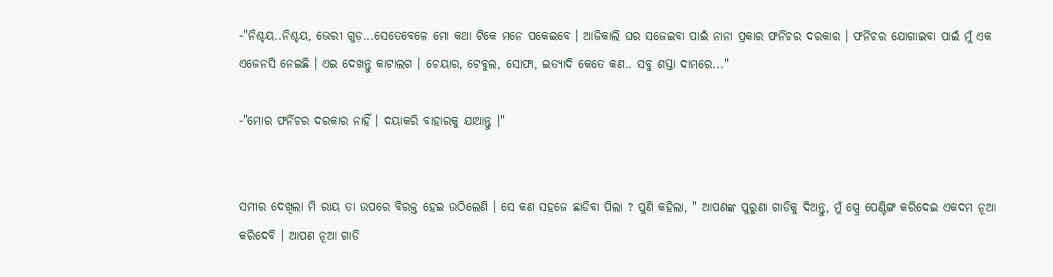-"ନିଶ୍ଚୟ..ନିଶ୍ଚୟ, ଭେରୀ ଗୁଡ଼...ସେତେବେଳେ ମୋ କଥା ଟିକେ ମନେ ପକେଇବେ । ଆଜିକାଲି ଘର ସଜେଇବା ପାଇଁ ନାନା ପ୍ରକାର ଫର୍ନିଚର ଦରକାର । ଫର୍ନିଚର ଯୋଗାଇବା ପାଇଁ ମୁଁ ଏକ ଏଜେନସି ନେଇଛି । ଏଇ ଦେଖନ୍ତୁ କାଟାଲଗ । ଚେୟାର, ଟେବୁଲ, ସୋଫା, ଇତ୍ୟାଦି କେତେ କଣ.. ସବୁ ଶସ୍ତା ଦାମରେ..."

-"ମୋର ଫର୍ନିଚର ଦରକାର ନାହିଁ । ଦୟାକରି ବାହାରକୁ ଯାଆନ୍ତୁ ।"


ସମୀର ଦେଖିଲା ମି ରାୟ ତା ଉପରେ ବିରକ୍ତ ହେଇ ଉଠିଲେଣି । ସେ କଣ ସହଜେ ଛାଡିବା ପିଲା ? ପୁଣି କହିଲା, " ଆପଣଙ୍କ ପୁରୁଣା ଗାଡିକୁ ଦିଅନ୍ତୁ, ମୁଁ ସ୍ପ୍ରେ ପେଣ୍ଟିଙ୍ଗ କରିଦେଇ ଏକଦମ ନୂଆ କରିଦେବି । ଆପଣ ନୂଆ ଗାଡି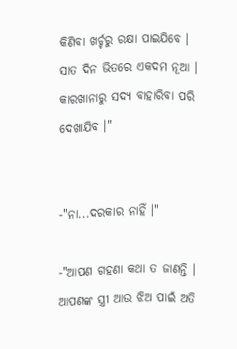କିଣିବା ଖର୍ଚ୍ଚରୁ ରକ୍ଷା ପାଇଯିବେ । ସାତ ଦିନ ଭିତରେ ଏକଦମ ନୂଆ । କାରଖାନାରୁ ସଦ୍ୟ ବାହାରିବା ପରି ଦେଖାଯିବ ।"


-"ନା...ଦରକାର ନାହିଁ ।"

-"ଆପଣ ଗହଣା କଥା ତ ଜାଣନ୍ତି । ଆପଣଙ୍କ ସ୍ତ୍ରୀ ଆଉ ଝିଅ ପାଇଁ ଅତି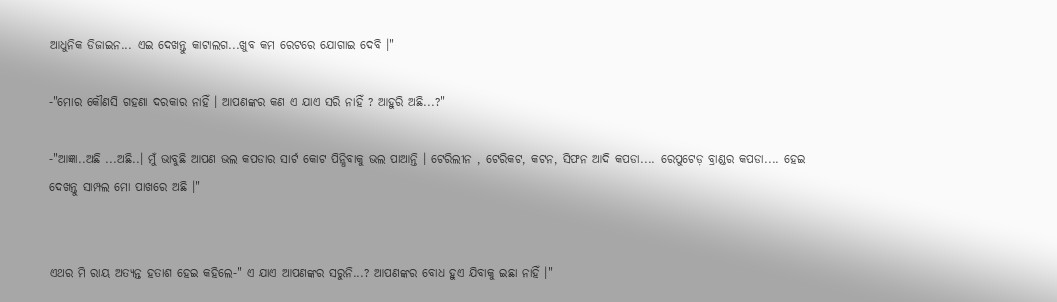ଆଧୁନିକ ଡିଜାଇନ... ଏଇ ଦେଖନ୍ତୁ କାଟାଲଗ...ଖୁବ କମ ରେଟରେ ଯୋଗାଇ ଦେବି ।"

-"ମୋର କୌଣସି ଗହଣା ଦରକାର ନାହିଁ । ଆପଣଙ୍କର କଣ ଏ ଯାଏ ସରି ନାହିଁ ? ଆହୁରି ଅଛି...?"

-"ଆଜ୍ଞା..ଅଛି ...ଅଛି..। ମୁଁ ଭାବୁଛି ଆପଣ ଭଲ କପଡାର ସାର୍ଟ କୋଟ ପିନ୍ଧିବାକୁ ଭଲ ପାଆନ୍ତି । ଟେରିଲୀନ , ଟେରିକଟ, କଟନ, ସିଫନ ଆଦି କପଡା.... ରେପୁଟେଡ଼ ବ୍ରାଣ୍ଡର କପଡା.... ହେଇ ଦେଖନ୍ତୁ ସାମ୍ପଲ ମୋ ପାଖରେ ଅଛି ।"


ଏଥର ମି ରାୟ ଅତ୍ୟନ୍ତ ହତାଶ ହେଇ କହିଲେ-" ଏ ଯାଏ ଆପଣଙ୍କର ସରୁନି...? ଆପଣଙ୍କର ବୋଧ ହୁଏ ଯିବାକୁ ଇଛା ନାହିଁ ।"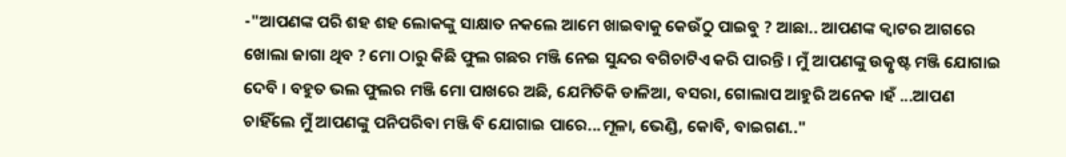-"ଆପଣଙ୍କ ପରି ଶହ ଶହ ଲୋକଙ୍କୁ ସାକ୍ଷାତ ନକଲେ ଆମେ ଖାଇବାକୁ କେଉଁଠୁ ପାଇବୁ ? ଆଛା.. ଆପଣଙ୍କ କ୍ୱାଟର ଆଗରେ ଖୋଲା ଜାଗା ଥିବ ? ମୋ ଠାରୁ କିଛି ଫୁଲ ଗଛର ମଞ୍ଜି ନେଇ ସୁନ୍ଦର ବଗିଚାଟିଏ କରି ପାରନ୍ତି । ମୁଁ ଆପଣଙ୍କୁ ଉତ୍କୃଷ୍ଟ ମଞ୍ଜି ଯୋଗାଇ ଦେବି । ବହୁତ ଭଲ ଫୁଲର ମଞ୍ଜି ମୋ ପାଖରେ ଅଛି, ଯେମିତିକି ଡାଳିଆ, ବସରା, ଗୋଲାପ ଆହୁରି ଅନେକ ।ହଁ ...ଆପଣ ଚାହିଁଲେ ମୁଁ ଆପଣଙ୍କୁ ପନିପରିବା ମଞ୍ଜି ବି ଯୋଗାଇ ପାରେ...ମୂଳା, ଭେଣ୍ଡି, କୋବି, ବାଇଗଣ.."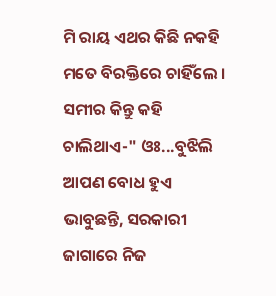ମି ରାୟ ଏଥର କିଛି ନକହି ମତେ ବିରକ୍ତିରେ ଚାହିଁଲେ । ସମୀର କିନ୍ତୁ କହି ଚାଲିଥାଏ-" ଓଃ...ବୁଝିଲି ଆପଣ ବୋଧ ହୁଏ ଭାବୁଛନ୍ତି, ସରକାରୀ ଜାଗାରେ ନିଜ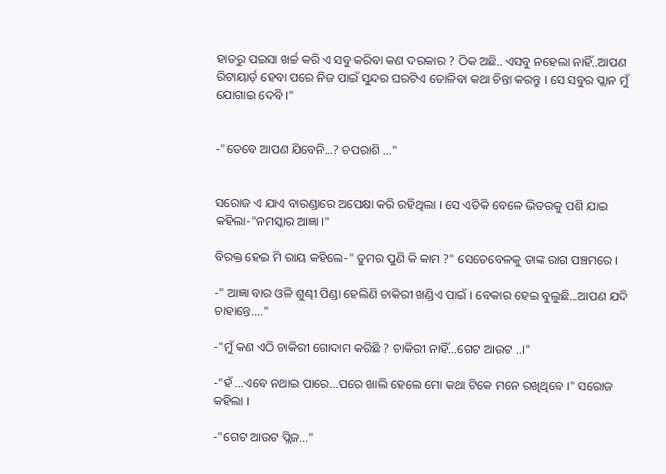ହାତରୁ ପଇସା ଖର୍ଚ୍ଚ କରି ଏ ସବୁ କରିବା କଣ ଦରକାର ? ଠିକ ଅଛି.. ଏସବୁ ନହେଲା ନାହିଁ..ଆପଣ ରିଟାୟାର୍ଡ଼ ହେବା ପରେ ନିଜ ପାଇଁ ସୁନ୍ଦର ଘରଟିଏ ତୋଳିବା କଥା ଚିନ୍ତା କରନ୍ତୁ । ସେ ସବୁର ପ୍ଲାନ ମୁଁ ଯୋଗାଇ ଦେବି ।"


-"ତେବେ ଆପଣ ଯିବେନି...? ଚପରାଶି ..."


ସରୋଜ ଏ ଯାଏ ବାରଣ୍ଡାରେ ଅପେକ୍ଷା କରି ରହିଥିଲା । ସେ ଏତିକି ବେଳେ ଭିତରକୁ ପଶି ଯାଇ କହିଲା-"ନମସ୍କାର ଆଜ୍ଞା ।"

ବିରକ୍ତ ହେଇ ମି ରାୟ କହିଲେ-" ତୁମର ପୁଣି କି କାମ ?" ସେତେବେଳକୁ ତାଙ୍କ ରାଗ ପଞ୍ଚମରେ ।

-" ଆଜ୍ଞା ବାର ଓଳି ଶୁଣ୍ଢୀ ପିଣ୍ଡା ହେଲିଣି ଚାକିରୀ ଖଣ୍ଡିଏ ପାଇଁ । ବେକାର ହେଇ ବୁଲୁଛି...ଆପଣ ଯଦି ଚାହାନ୍ତେ...."

-"ମୁଁ କଣ ଏଠି ଚାକିରୀ ଗୋଦାମ କରିଛି ? ଚାକିରୀ ନାହିଁ...ଗେଟ ଆଉଟ ..।"

-"ହଁ ...ଏବେ ନଥାଇ ପାରେ...ପରେ ଖାଲି ହେଲେ ମୋ କଥା ଟିକେ ମନେ ରଖିଥିବେ ।" ସରୋଜ କହିଲା ।

-"ଗେଟ ଆଉଟ ପ୍ଲିଜ..."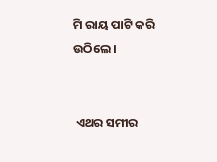ମି ରାୟ ପାଟି କରି ଉଠିଲେ ।


 ଏଥର ସମୀର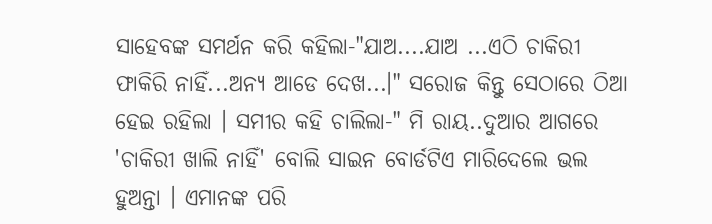ସାହେବଙ୍କ ସମର୍ଥନ କରି କହିଲା-"ଯାଅ....ଯାଅ ...ଏଠି ଚାକିରୀ ଫାକିରି ନାହିଁ...ଅନ୍ୟ ଆଡେ ଦେଖ...।" ସରୋଜ କିନ୍ତୁ ସେଠାରେ ଠିଆ ହେଇ ରହିଲା । ସମୀର କହି ଚାଲିଲା-" ମି ରାୟ..ଦୁଆର ଆଗରେ 'ଚାକିରୀ ଖାଲି ନାହିଁ' ବୋଲି ସାଇନ ବୋର୍ଡଟିଏ ମାରିଦେଲେ ଭଲ ହୁଅନ୍ତା । ଏମାନଙ୍କ ପରି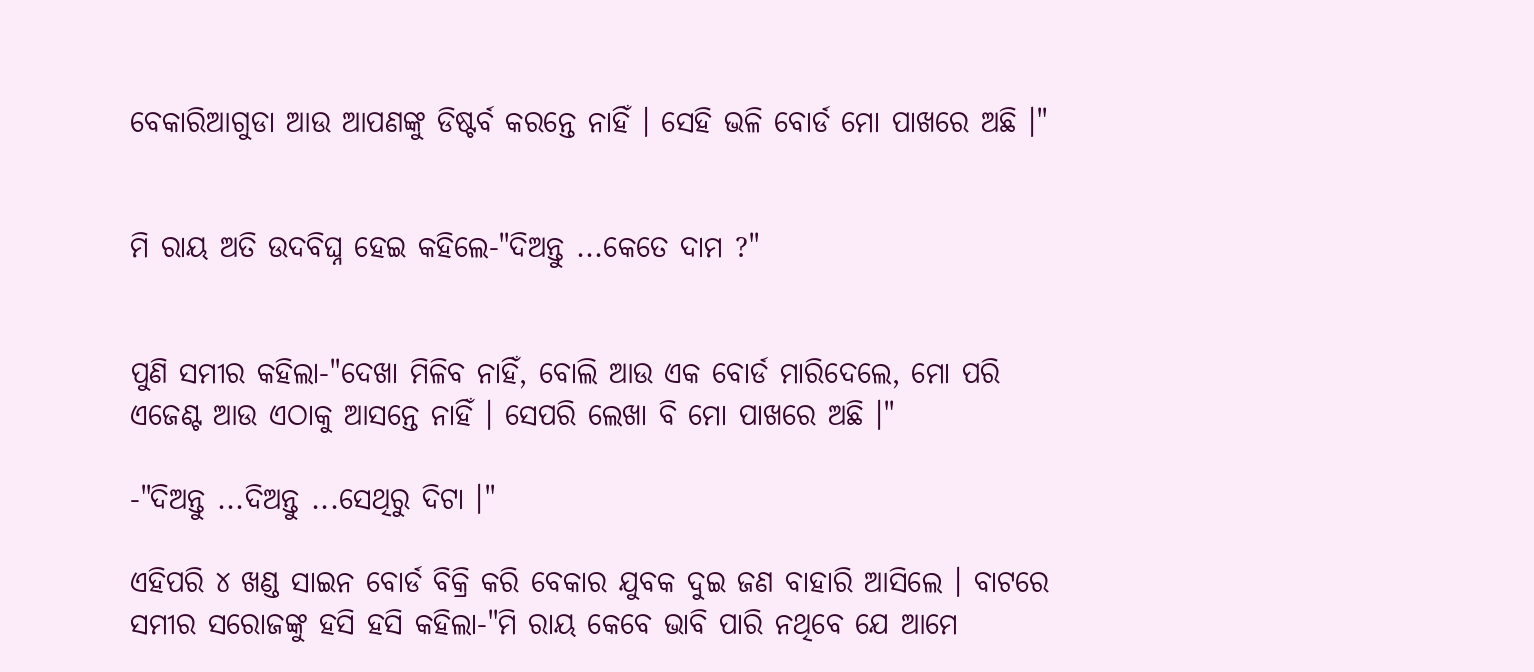ବେକାରିଆଗୁଡା ଆଉ ଆପଣଙ୍କୁ ଡିଷ୍ଟର୍ବ କରନ୍ତେ ନାହିଁ । ସେହି ଭଳି ବୋର୍ଡ ମୋ ପାଖରେ ଅଛି ।"


ମି ରାୟ ଅତି ଉଦବିଘ୍ନ ହେଇ କହିଲେ-"ଦିଅନ୍ତୁ ...କେତେ ଦାମ ?"


ପୁଣି ସମୀର କହିଲା-"ଦେଖା ମିଳିବ ନାହିଁ, ବୋଲି ଆଉ ଏକ ବୋର୍ଡ ମାରିଦେଲେ, ମୋ ପରି ଏଜେଣ୍ଟ ଆଉ ଏଠାକୁ ଆସନ୍ତେ ନାହିଁ । ସେପରି ଲେଖା ବି ମୋ ପାଖରେ ଅଛି ।"

-"ଦିଅନ୍ତୁ ...ଦିଅନ୍ତୁ ...ସେଥିରୁ ଦିଟା ।"

ଏହିପରି ୪ ଖଣ୍ଡ ସାଇନ ବୋର୍ଡ ବିକ୍ରି କରି ବେକାର ଯୁବକ ଦୁଇ ଜଣ ବାହାରି ଆସିଲେ । ବାଟରେ ସମୀର ସରୋଜଙ୍କୁ ହସି ହସି କହିଲା-"ମି ରାୟ କେବେ ଭାବି ପାରି ନଥିବେ ଯେ ଆମେ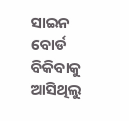ସାଇନ ବୋର୍ଡ ବିକିବାକୁ ଆସିଥିଲୁ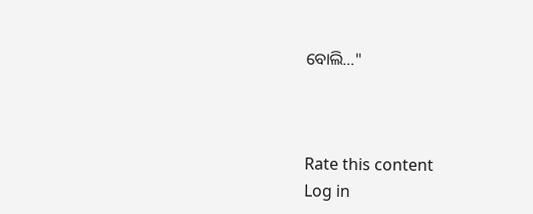ବୋଲି..."



Rate this content
Log in